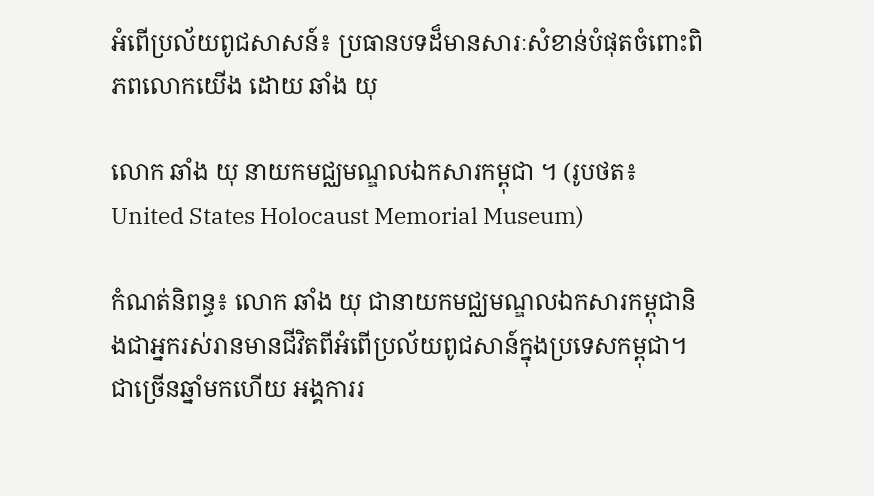អំពើប្រល័យពូជសាសន៍៖ ប្រធានបទដ៏មានសារៈសំខាន់បំផុតចំពោះពិភពលោកយើង ដោយ ឆាំង យុ

លោក ឆាំង យុ នាយកមជ្ឈមណ្ឌលឯកសារកម្ពុជា ។ (រូបថត៖ United States Holocaust Memorial Museum)

កំណត់និពន្ធ៖ លោក ឆាំង យុ ជានាយកមជ្ឈមណ្ឌលឯកសារកម្ពុជានិងជាអ្នករស់រានមានជីវិតពីអំពើប្រល័យពូជសាន៍ក្នុងប្រទេសកម្ពុជា។ ជាច្រើនឆ្នាំមកហើយ អង្គការរ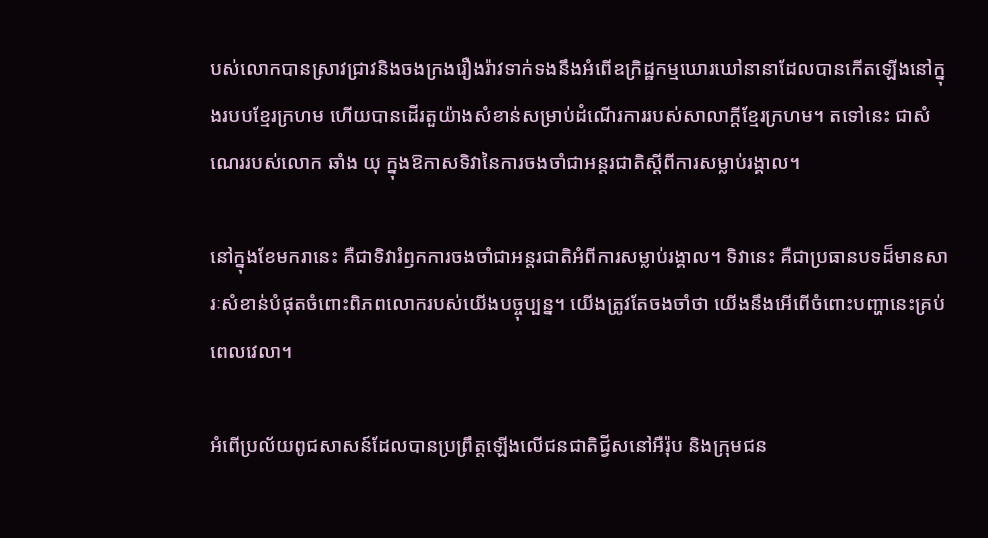បស់លោកបានស្រាវជ្រាវនិងចងក្រងរឿងរ៉ាវទាក់ទងនឹងអំពើឧក្រិដ្ឋកម្មឃោរឃៅនានាដែលបានកើតឡើងនៅក្នុងរបបខ្មែរក្រហម ហើយបានដើរតួយ៉ាងសំខាន់សម្រាប់ដំណើរការរបស់សាលាក្តីខ្មែរក្រហម។ តទៅនេះ ជាសំណេររបស់លោក ឆាំង យុ ក្នុងឱកាសទិវានៃការចងចាំជាអន្តរជាតិស្តីពីការសម្លាប់រង្គាល។

នៅក្នុងខែមករានេះ គឺជាទិវារំឭកការចងចាំជាអន្តរជាតិអំពីការសម្លាប់រង្គាល។ ទិវានេះ គឺជាប្រធានបទដ៏មានសារៈសំខាន់បំផុតចំពោះពិភពលោករបស់យើងបច្ចុប្បន្ន។ យើងត្រូវតែចងចាំថា យើងនឹងអើពើចំពោះបញ្ហានេះគ្រប់ពេលវេលា។

អំពើប្រល័យពូជសាសន៍ដែលបានប្រព្រឹត្តឡើងលើជនជាតិជ្វីសនៅអឺរ៉ុប និងក្រុមជន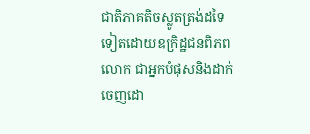ជាតិភាគតិចស្លូតត្រង់ដទៃទៀតដោយឧក្រិដ្ឋជនពិភពលោក ជាអ្នកបំផុសនិងដាក់ចេញដោ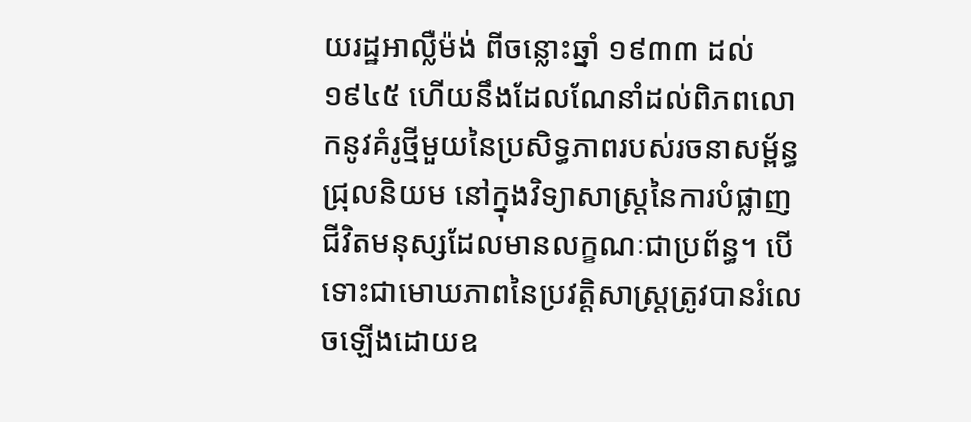យរដ្ឋអាល្លឺម៉ង់ ពីចន្លោះឆ្នាំ ១៩៣៣ ដល់ ១៩៤៥ ហើយនឹងដែលណែនាំដល់ពិភពលោកនូវគំរូថ្មីមួយនៃប្រសិទ្ធភាពរបស់រចនាសម្ព័ន្ធជ្រុលនិយម នៅក្នុងវិទ្យាសាស្ត្រនៃការបំផ្លាញជីវិតមនុស្សដែលមានលក្ខណៈជាប្រព័ន្ធ។ បើទោះជាមោឃភាពនៃប្រវត្តិសាស្ត្រត្រូវបានរំលេចឡើងដោយឧ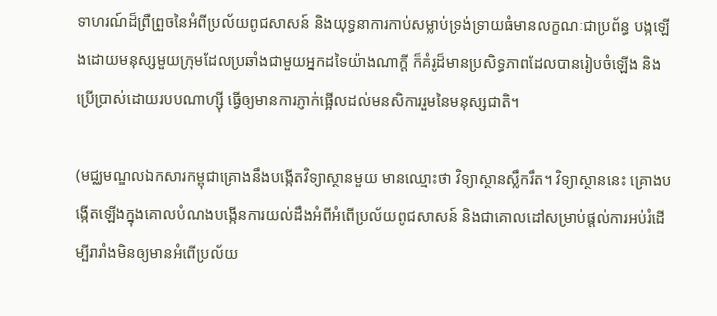ទាហរណ៍ដ៏ព្រឺព្រួចនៃអំពីប្រល័យពូជសាសន៍ និងយុទ្ធនាការកាប់សម្លាប់ទ្រង់ទ្រាយធំមានលក្ខណៈជាប្រព័ន្ធ បង្កឡើងដោយមនុស្សមួយក្រុមដែលប្រឆាំងជាមួយអ្នកដទៃយ៉ាងណាក្តី ក៏គំរូដ៏មានប្រសិទ្ធភាពដែលបានរៀបចំឡើង និងប្រើប្រាស់ដោយរបបណាហ្ស៊ី ធ្វើឲ្យមានការភ្ញាក់ផ្អើលដល់មនសិការរួមនៃមនុស្សជាតិ។

(មជ្ឈមណ្ឌលឯកសារកម្ពុជាគ្រោងនឹងបង្កើតវិទ្យាស្ថានមួយ មានឈ្មោះថា វិទ្យាស្ថានស្លឹករឹត។ វិទ្យាស្ថាននេះ គ្រោងបង្កើតឡើងក្នុងគោលបំណងបង្កើនការយល់ដឹងអំពីអំពើប្រល័យពូជសាសន៍ និងជាគោលដៅសម្រាប់ផ្តល់ការអប់រំដើម្បីរារាំងមិនឲ្យមានអំពើប្រល័យ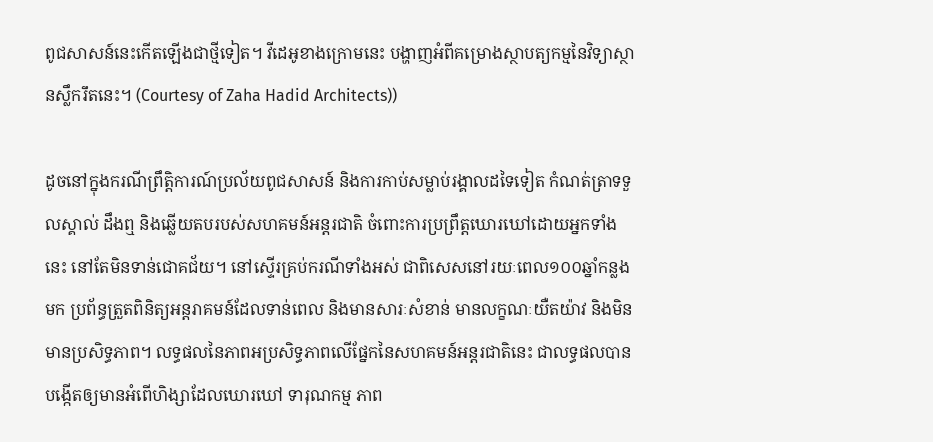ពូជសាសន៍នេះកើតឡើងជាថ្មីទៀត។ វីដេអូខាងក្រោមនេះ បង្ហាញអំពីគម្រោងស្ថាបត្យកម្មនៃវិទ្យាស្ថានស្លឹករឹតនេះ។ (Courtesy of Zaha Hadid Architects))

ដូចនៅក្នុងករណីព្រឹត្តិការណ៍ប្រល័យពូជសាសន៍ និងការកាប់សម្លាប់រង្គាលដទៃទៀត កំណត់ត្រាទទួលស្គាល់ ដឹងឮ និងឆ្លើយតបរបស់សហគមន៍អន្តរជាតិ ចំពោះការប្រព្រឹត្តឃោរឃៅដោយអ្នកទាំងនេះ នៅតែមិនទាន់ជោគជ័យ។ នៅស្ទើរគ្រប់ករណីទាំងអស់ ជាពិសេសនៅរយៈពេល១០០ឆ្នាំកន្លងមក ប្រព័ន្ធត្រួតពិនិត្យអន្តរាគមន៍ដែលទាន់ពេល និងមានសារៈសំខាន់ មានលក្ខណៈយឺតយ៉ាវ និងមិនមានប្រសិទ្ធភាព។ លទ្ធផលនៃភាពអប្រសិទ្ធភាពលើផ្នែកនៃសហគមន៍អន្តរជាតិនេះ ជាលទ្ធផលបានបង្កើតឲ្យមានអំពើហិង្សាដែលឃោរឃៅ ទារុណកម្ម ភាព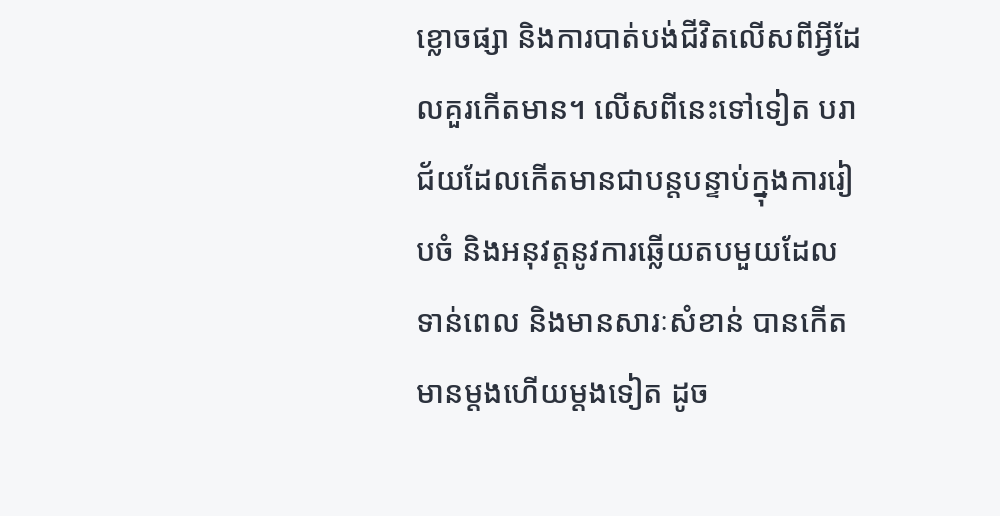ខ្លោចផ្សា និងការបាត់បង់ជីវិតលើសពីអ្វីដែលគួរកើតមាន។ លើសពីនេះទៅទៀត បរាជ័យដែលកើតមានជាបន្តបន្ទាប់ក្នុងការរៀបចំ និងអនុវត្តនូវការឆ្លើយតបមួយដែលទាន់ពេល និងមានសារៈសំខាន់ បានកើតមានម្តងហើយម្តងទៀត ដូច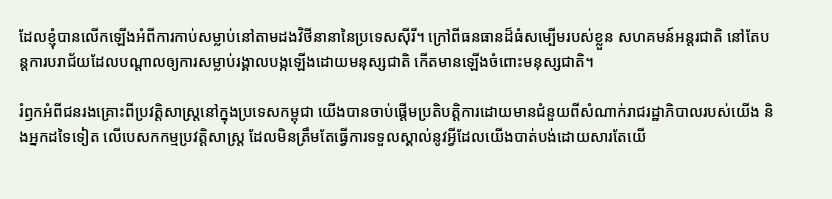ដែលខ្ញុំបានលើកឡើងអំពីការកាប់សម្លាប់នៅតាមដងវិថីនានានៃប្រទេសស៊ីរី។ ក្រៅពីធនធានដ៏ធំសម្បើមរបស់ខ្លួន សហគមន៍អន្តរជាតិ នៅតែបន្តការបរាជ័យដែលបណ្តាលឲ្យការសម្លាប់រង្គាលបង្កឡើងដោយមនុស្សជាតិ កើតមានឡើងចំពោះមនុស្សជាតិ។

រំឭកអំពីជនរងគ្រោះពីប្រវត្តិសាស្ត្រនៅក្នុងប្រទេសកម្ពុជា យើងបានចាប់ផ្តើមប្រតិបត្តិការដោយមានជំនួយពីសំណាក់រាជរដ្ឋាភិបាលរបស់យើង និងអ្នកដទៃទៀត លើបេសកកម្មប្រវត្តិសាស្ត្រ ដែលមិនត្រឹមតែធ្វើការទទួលស្គាល់នូវអ្វីដែលយើងបាត់បង់ដោយសារតែយើ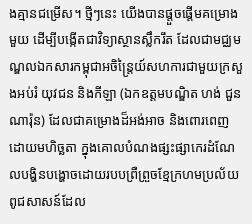ងគ្មានជម្រើស។ ថ្មីៗនេះ យើងបានផ្តួចផ្តើមគម្រោងមួយ ដើម្បីបង្កើតជាវិទ្យាស្ថានស្លឹករឹត ដែលជាមជ្ឈមណ្ឌលឯកសារកម្ពុជាអចិន្រ្តៃយ៍សហការជាមួយក្រសួងអប់រំ យុវជន និងកីឡា (ឯកឧត្តមបណ្ឌិត ហង់ ជួន ណារ៉ុន) ដែលជាគម្រោងដ៏អង់អាច និងពោរពេញដោយមហិច្ឆតា ក្នុងគោលបំណងផ្សះផ្សាកេរដំណែលបង្ហិនបង្ហោចដោយរបបព្រឺព្រួចខ្មែក្រហមប្រល័យពូជសាសន៍ដែល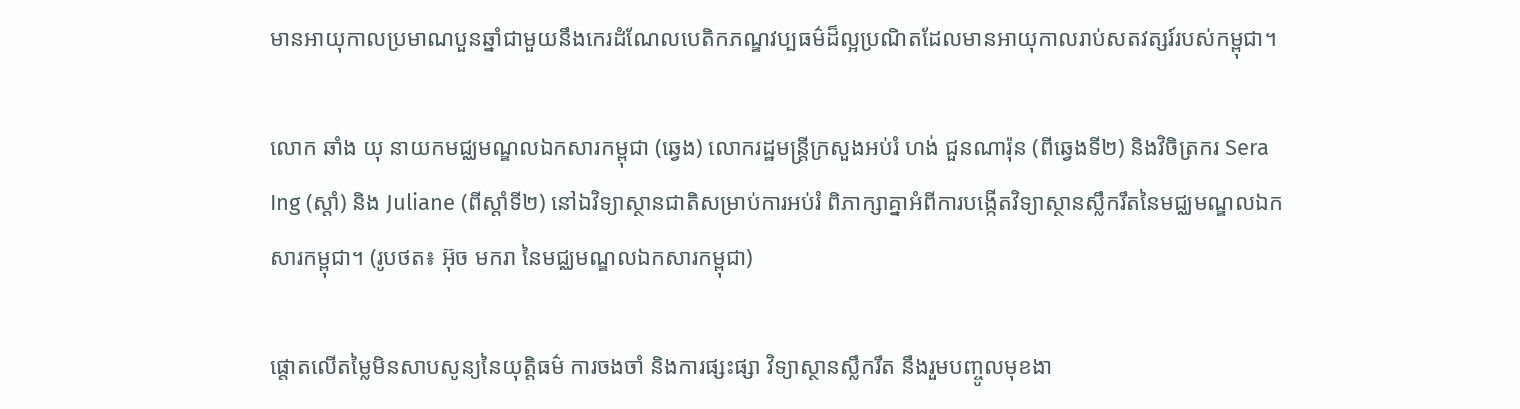មានអាយុកាលប្រមាណបួនឆ្នាំជាមួយនឹងកេរដំណែលបេតិកភណ្ឌវប្បធម៌ដ៏ល្អប្រណិតដែលមានអាយុកាលរាប់សតវត្សរ៍របស់កម្ពុជា។

លោក ឆាំង យុ នាយកមជ្ឈមណ្ឌលឯកសារកម្ពុជា (ឆ្វេង) លោករដ្ឋមន្រ្តីក្រសួងអប់រំ ហង់ ជួនណារ៉ុន (ពីឆ្វេងទី២) និងវិចិត្រករ Sera Ing (ស្តាំ) និង Juliane (ពីស្តាំទី២) នៅឯវិទ្យាស្ថានជាតិសម្រាប់ការអប់រំ ពិភាក្សាគ្នាអំពីការបង្កើតវិទ្យាស្ថានស្លឹករឹតនៃមជ្ឈមណ្ឌលឯកសារកម្ពុជា។ (រូបថត៖ អ៊ុច មករា នៃមជ្ឈមណ្ឌលឯកសារកម្ពុជា)

ផ្តោតលើតម្លៃមិនសាបសូន្យនៃយុត្តិធម៌ ការចងចាំ និងការផ្សះផ្សា វិទ្យាស្ថានស្លឹករឹត នឹងរួមបញ្ចូលមុខងា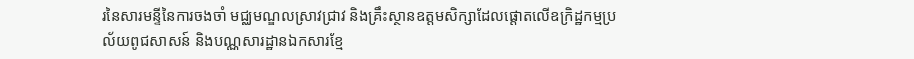រនៃសារមន្ទីនៃការចងចាំ មជ្ឈមណ្ឌលស្រាវជ្រាវ និងគ្រឹះស្ថានឧត្តមសិក្សាដែលផ្តោតលើឧក្រិដ្ឋកម្មប្រល័យពូជសាសន៍ និងបណ្ណសារដ្ឋានឯកសារខ្មែ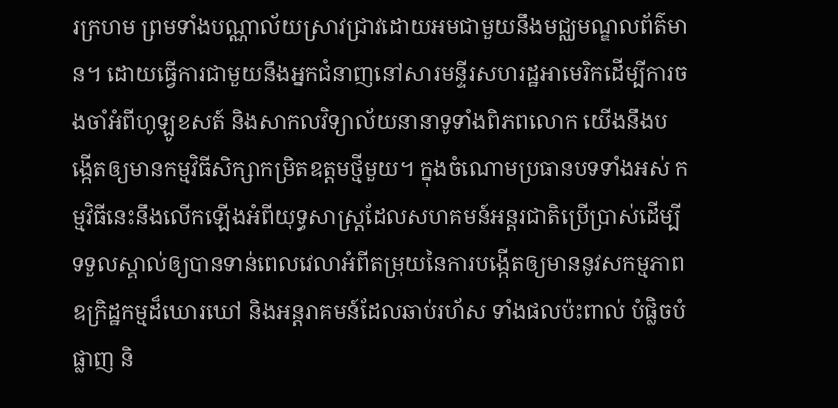រក្រហម ព្រមទាំងបណ្ណាល័យស្រាវជ្រាវដោយអមជាមួយនឹងមជ្ឈមណ្ឌលព័ត៌មាន។ ដោយធ្វើការជាមួយនឹងអ្នកជំនាញនៅសារមន្ទីរសហរដ្ឋអាមេរិកដើម្បីការចងចាំអំពីហូឡូខសត៍ និងសាកលវិទ្យាល័យនានាទូទាំងពិភពលោក យើងនឹងបង្កើតឲ្យមានកម្មវិធីសិក្សាកម្រិតឧត្តមថ្មីមួយ។ ក្នុងចំណោមប្រធានបទទាំងអស់ កម្មវិធីនេះនឹងលើកឡើងអំពីយុទ្ធសាស្ត្រដែលសហគមន៍អន្តរជាតិប្រើប្រាស់ដើម្បីទទួលស្គាល់ឲ្យបានទាន់ពេលវេលាអំពីតម្រុយនៃការបង្កើតឲ្យមាននូវសកម្មភាពឧក្រិដ្ឋកម្មដ៏ឃោរឃៅ និងអន្តរាគមន៍ដែលឆាប់រហ័ស ទាំងផលប៉ះពាល់ បំផ្លិចបំផ្លាញ និ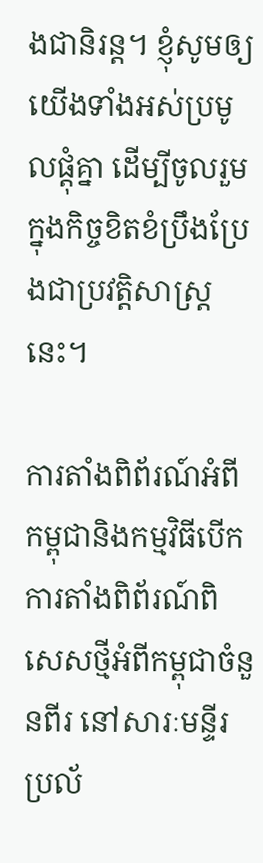ងជានិរន្ត។ ខ្ញុំសូមឲ្យយើងទាំងអស់ប្រមូលផ្តុំគ្នា ដើម្បីចូលរួមក្នុងកិច្ចខិតខំប្រឹងប្រែងជាប្រវត្តិសាស្រ្តនេះ។

ការតាំងពិព័រណ៍អំពីកម្ពុជានិងកម្មវិធីបើកការតាំងពិព័រណ៍ពិសេសថ្មីអំពីកម្ពុជាចំនួនពីរ នៅសារៈមន្ទីរប្រល័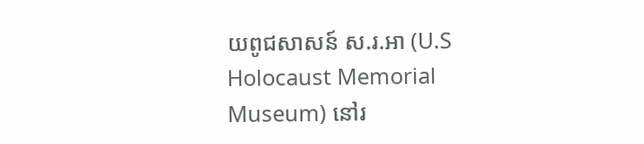យពូជសាសន៍ ស.រ.អា (U.S Holocaust Memorial Museum) នៅរ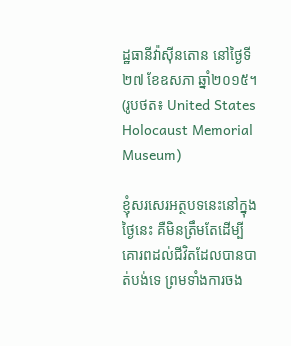ដ្ឋធានីវ៉ាស៊ីនតោន នៅថ្ងៃទី២៧ ខែឧសភា ឆ្នាំ២០១៥។ (រូបថត៖ United States Holocaust Memorial Museum)

ខ្ញុំសរសេរអត្ថបទនេះនៅក្នុងថ្ងៃនេះ គឺមិនត្រឹមតែដើម្បីគោរពដល់ជីវិតដែលបានបាត់បង់ទេ ព្រមទាំងការចង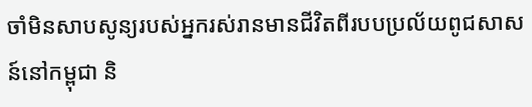ចាំមិនសាបសូន្យរបស់អ្នករស់រានមានជីវិតពីរបបប្រល័យពូជសាសន៍នៅកម្ពុជា និ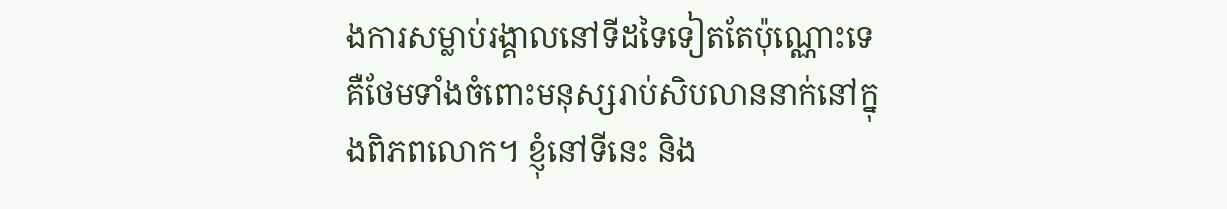ងការសម្លាប់រង្គាលនៅទីដទៃទៀតតែប៉ុណ្ណោះទេ គឺថែមទាំងចំពោះមនុស្សរាប់សិបលាននាក់នៅក្នុងពិភពលោក។ ខ្ញុំនៅទីនេះ និង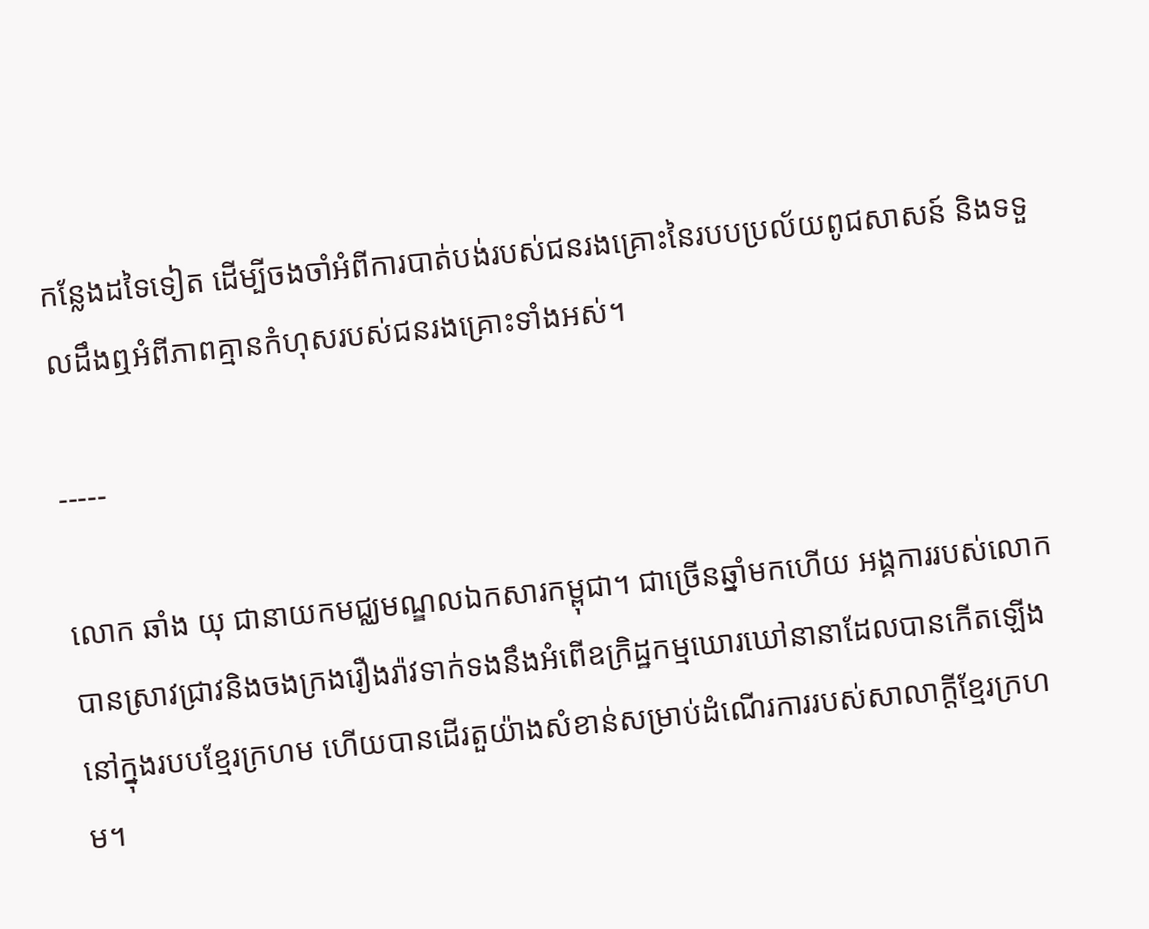កន្លែងដទៃទៀត ដើម្បីចងចាំអំពីការបាត់បង់របស់ជនរងគ្រោះនៃរបបប្រល័យពូជសាសន៍ និងទទួលដឹងឮអំពីភាពគ្មានកំហុសរបស់ជនរងគ្រោះទាំងអស់។

-----

លោក ឆាំង យុ ជានាយកមជ្ឈមណ្ឌលឯកសារកម្ពុជា។ ជាច្រើនឆ្នាំមកហើយ អង្គការរបស់លោកបានស្រាវជ្រាវនិងចងក្រងរឿងរ៉ាវទាក់ទងនឹងអំពើឧក្រិដ្ឋកម្មឃោរឃៅនានាដែលបានកើតឡើងនៅក្នុងរបបខ្មែរក្រហម ហើយបានដើរតួយ៉ាងសំខាន់សម្រាប់ដំណើរការរបស់សាលាក្តីខ្មែរក្រហម។